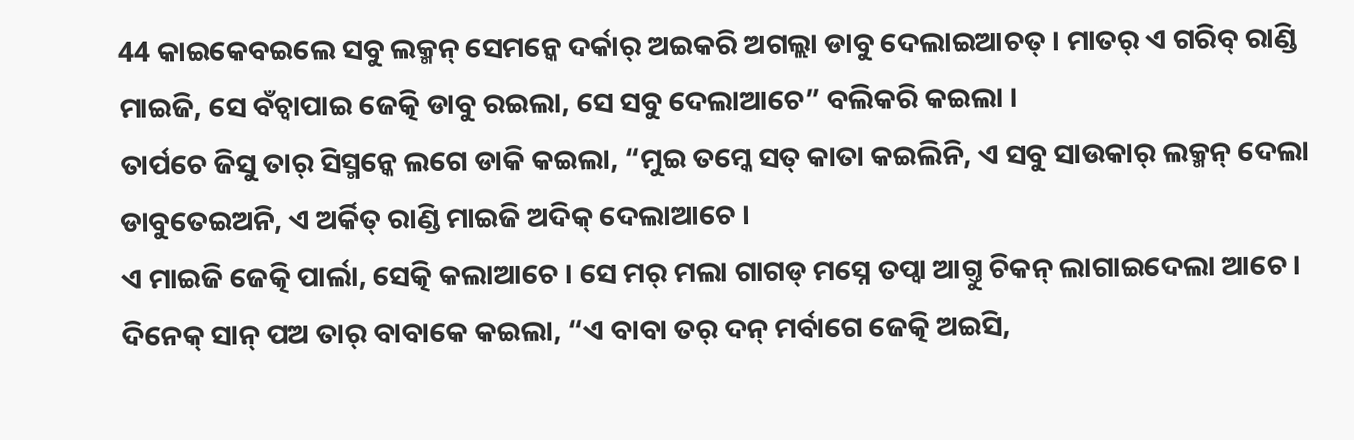44 କାଇକେବଇଲେ ସବୁ ଲକ୍ମନ୍ ସେମନ୍କେ ଦର୍କାର୍ ଅଇକରି ଅଗଲ୍ଲା ଡାବୁ ଦେଲାଇଆଚତ୍ । ମାତର୍ ଏ ଗରିବ୍ ରାଣ୍ଡି ମାଇଜି, ସେ ବଁଚ୍ବାପାଇ ଜେତ୍କି ଡାବୁ ରଇଲା, ସେ ସବୁ ଦେଲାଆଚେ” ବଲିକରି କଇଲା ।
ତାର୍ପଚେ ଜିସୁ ତାର୍ ସିସ୍ମନ୍କେ ଲଗେ ଡାକି କଇଲା, “ମୁଇ ତମ୍କେ ସତ୍ କାତା କଇଲିନି, ଏ ସବୁ ସାଉକାର୍ ଲକ୍ମନ୍ ଦେଲା ଡାବୁତେଇଅନି, ଏ ଅର୍କିତ୍ ରାଣ୍ଡି ମାଇଜି ଅଦିକ୍ ଦେଲାଆଚେ ।
ଏ ମାଇଜି ଜେତ୍କି ପାର୍ଲା, ସେତ୍କି କଲାଆଚେ । ସେ ମର୍ ମଲା ଗାଗଡ୍ ମସ୍ନେ ତପ୍ବା ଆଗ୍ତୁ ଚିକନ୍ ଲାଗାଇଦେଲା ଆଚେ ।
ଦିନେକ୍ ସାନ୍ ପଅ ତାର୍ ବାବାକେ କଇଲା, “ଏ ବାବା ତର୍ ଦନ୍ ମର୍ବାଗେ ଜେତ୍କି ଅଇସି,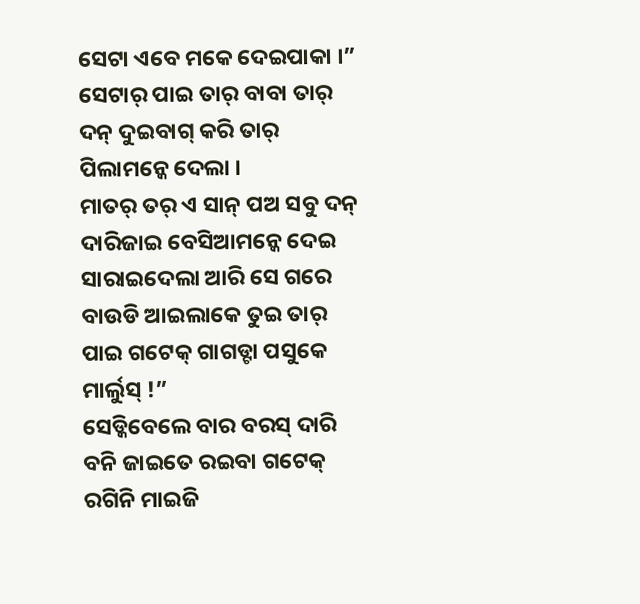ସେଟା ଏବେ ମକେ ଦେଇପାକା ।” ସେଟାର୍ ପାଇ ତାର୍ ବାବା ତାର୍ ଦନ୍ ଦୁଇବାଗ୍ କରି ତାର୍ ପିଲାମନ୍କେ ଦେଲା ।
ମାତର୍ ତର୍ ଏ ସାନ୍ ପଅ ସବୁ ଦନ୍ ଦାରିଜାଇ ବେସିଆମନ୍କେ ଦେଇ ସାରାଇଦେଲା ଆରି ସେ ଗରେ ବାଉଡି ଆଇଲାକେ ତୁଇ ତାର୍ ପାଇ ଗଟେକ୍ ଗାଗଡ୍ଟା ପସୁକେ ମାର୍ଲୁସ୍ !”
ସେଡ୍କିବେଲେ ବାର ବରସ୍ ଦାରି ବନି ଜାଇତେ ରଇବା ଗଟେକ୍ ରଗିନି ମାଇଜି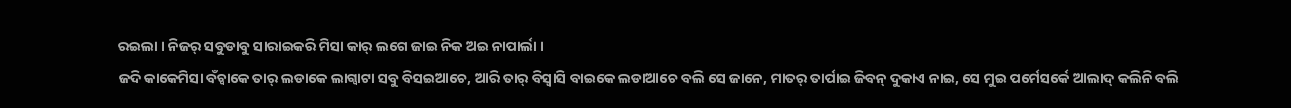ରଇଲା । ନିଜର୍ ସବୁଡାବୁ ସାରାଇକରି ମିସା କାର୍ ଲଗେ ଜାଇ ନିକ ଅଇ ନାପାର୍ଲା ।
ଜଦି କାକେମିସା ବଁଚ୍ବାକେ ତାର୍ ଲଡାକେ ଲାଗ୍ବାଟା ସବୁ ବିସଇଆଚେ, ଆରି ତାର୍ ବିସ୍ବାସି ବାଇକେ ଲଡାଆଚେ ବଲି ସେ ଜାନେ, ମାତର୍ ତାର୍ପାଇ ଜିବନ୍ ଦୁକାଏ ନାଇ, ସେ ମୁଇ ପର୍ମେସର୍କେ ଆଲାଦ୍ କଲିନି ବଲି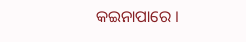କଇନାପାରେ ।